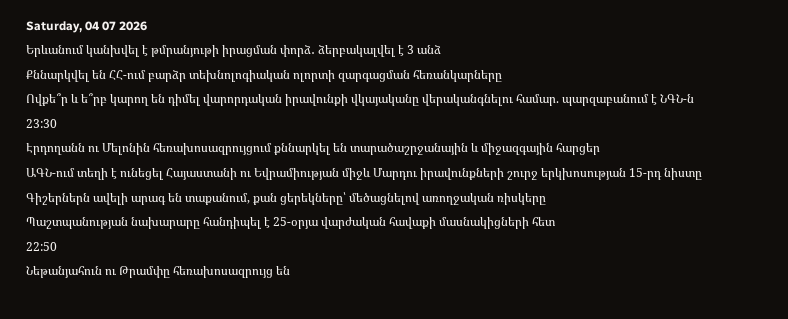Saturday, 04 07 2026
Երևանում կանխվել է թմրանյութի իրացման փորձ․ ձերբակալվել է 3 անձ
Քննարկվել են ՀՀ-ում բարձր տեխնոլոգիական ոլորտի զարգացման հեռանկարները
Ովքե՞ր և ե՞րբ կարող են դիմել վարորդական իրավունքի վկայականը վերականգնելու համար. պարզաբանում է ՆԳՆ-ն
23:30
Էրդողանն ու Մելոնին հեռախոսազրույցում քննարկել են տարածաշրջանային և միջազգային հարցեր
ԱԳՆ-ում տեղի է ունեցել Հայաստանի ու Եվրամիության միջև Մարդու իրավունքների շուրջ երկխոսության 15-րդ նիստը
Գիշերներն ավելի արագ են տաքանում, քան ցերեկները՝ մեծացնելով առողջական ռիսկերը
Պաշտպանության նախարարը հանդիպել է 25-օրյա վարժական հավաքի մասնակիցների հետ
22:50
Նեթանյահուն ու Թրամփը հեռախոսազրույց են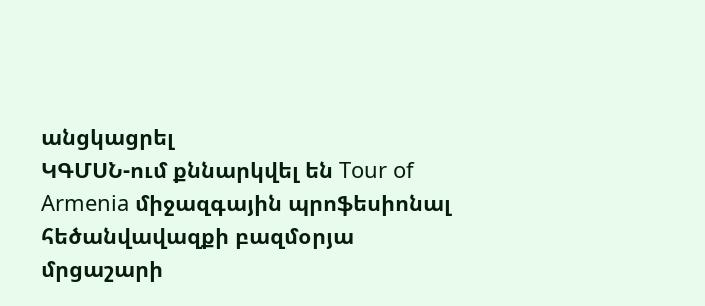անցկացրել
ԿԳՄՍՆ-ում քննարկվել են Tour of Armenia միջազգային պրոֆեսիոնալ հեծանվավազքի բազմօրյա մրցաշարի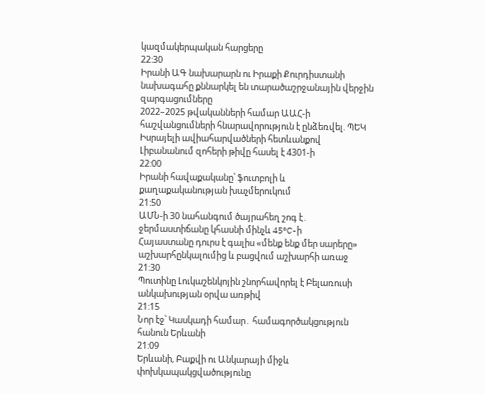կազմակերպական հարցերը
22:30
Իրանի ԱԳ նախարարն ու Իրաքի Քուրդիստանի նախագահը քննարկել են տարածաշրջանային վերջին զարգացումները
2022–2025 թվականների համար ԱԱՀ-ի հաշվանցումների հնարավորություն է ընձեռվել. ՊԵԿ
Իսրայելի ավիահարվածների հետևանքով Լիբանանում զոհերի թիվը հասել է 4301-ի
22:00
Իրանի հավաքականը՝ ֆուտբոլի և քաղաքականության խաչմերուկում
21:50
ԱՄՆ-ի 30 նահանգում ծայրահեղ շոգ է․ ջերմաստիճանը կհասնի մինչև 45°C-ի
Հայաստանը դուրս է գալիս «մենք ենք մեր սարերը» աշխարհընկալումից և բացվում աշխարհի առաջ
21:30
Պուտինը Լուկաշենկոյին շնորհավորել է Բելառուսի անկախության օրվա առթիվ
21:15
Նոր էջ՝ Կասկադի համար․ համագործակցություն հանուն Երևանի
21:09
Երևանի, Բաքվի ու Անկարայի միջև փոխկապակցվածությունը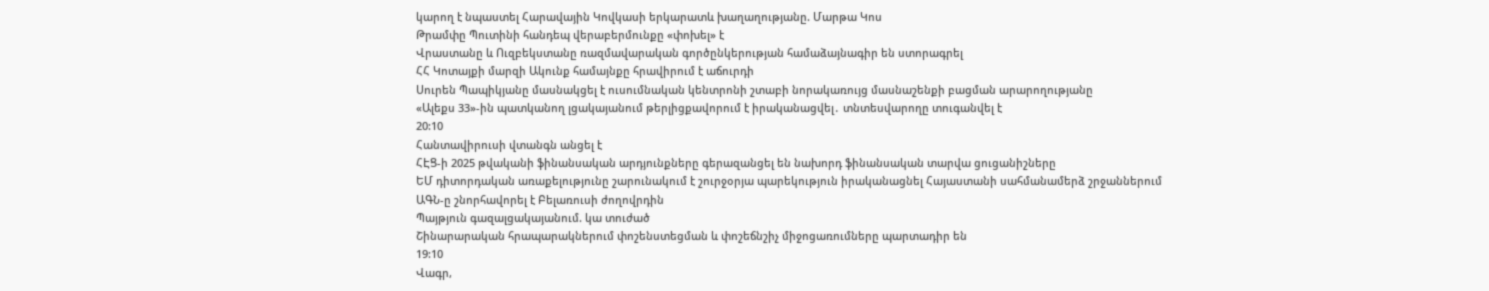կարող է նպաստել Հարավային Կովկասի երկարատև խաղաղությանը. Մարթա Կոս
Թրամփը Պուտինի հանդեպ վերաբերմունքը «փոխել» է
Վրաստանը և Ուզբեկստանը ռազմավարական գործընկերության համաձայնագիր են ստորագրել
ՀՀ Կոտայքի մարզի Ակունք համայնքը հրավիրում է աճուրդի
Սուրեն Պապիկյանը մասնակցել է ուսումնական կենտրոնի շտաբի նորակառույց մասնաշենքի բացման արարողությանը
«Ալեքս 33»-ին պատկանող լցակայանում թերլիցքավորում է իրականացվել․ տնտեսվարողը տուգանվել է
20:10
Հանտավիրուսի վտանգն անցել է
ՀԷՑ-ի 2025 թվականի ֆինանսական արդյունքները գերազանցել են նախորդ ֆինանսական տարվա ցուցանիշները
ԵՄ դիտորդական առաքելությունը շարունակում է շուրջօրյա պարեկություն իրականացնել Հայաստանի սահմանամերձ շրջաններում
ԱԳՆ-ը շնորհավորել է Բելառուսի ժողովրդին
Պայթյուն գազալցակայանում. կա տուժած
Շինարարական հրապարակներում փոշենստեցման և փոշեճնշիչ միջոցառումները պարտադիր են
19:10
Վագր,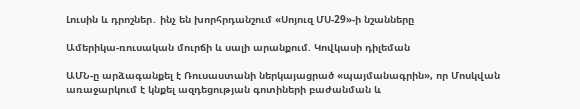Լուսին և դրոշներ․ ինչ են խորհրդանշում «Սոյուզ ՄՍ-29»-ի նշանները

Ամերիկա-ռուսական մուրճի և սալի արանքում. Կովկասի դիլեման

ԱՄՆ-ը արձագանքել է Ռուսաստանի ներկայացրած «պայմանագրին», որ Մոսկվան առաջարկում է կնքել ազդեցության գոտիների բաժանման և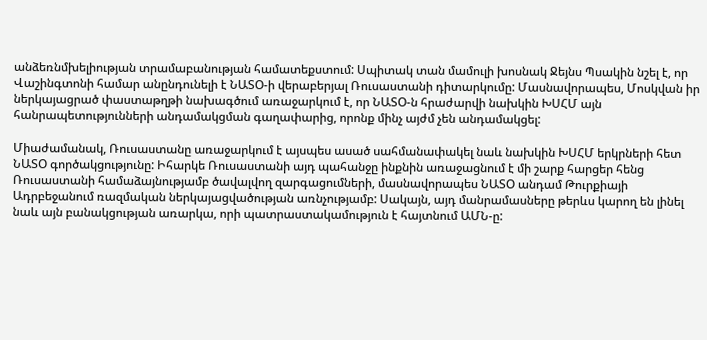անձեռնմխելիության տրամաբանության համատեքստում: Սպիտակ տան մամուլի խոսնակ Ջեյնս Պսակին նշել է, որ Վաշինգտոնի համար անընդունելի է ՆԱՏՕ-ի վերաբերյալ Ռուսաստանի դիտարկումը: Մասնավորապես, Մոսկվան իր ներկայացրած փաստաթղթի նախագծում առաջարկում է, որ ՆԱՏՕ-ն հրաժարվի նախկին ԽՍՀՄ այն հանրապետությունների անդամակցման գաղափարից, որոնք մինչ այժմ չեն անդամակցել:

Միաժամանակ, Ռուսաստանը առաջարկում է այսպես ասած սահմանափակել նաև նախկին ԽՍՀՄ երկրների հետ ՆԱՏՕ գործակցությունը: Իհարկե Ռուսաստանի այդ պահանջը ինքնին առաջացնում է մի շարք հարցեր հենց Ռուսաստանի համաձայնությամբ ծավալվող զարգացումների, մասնավորապես ՆԱՏՕ անդամ Թուրքիայի Ադրբեջանում ռազմական ներկայացվածության առնչությամբ: Սակայն, այդ մանրամասները թերևս կարող են լինել նաև այն բանակցության առարկա, որի պատրաստակամություն է հայտնում ԱՄՆ-ը: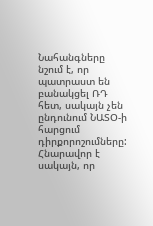Նահանգները նշում է, որ պատրաստ են բանակցել ՌԴ հետ, սակայն չեն ընդունում ՆԱՏՕ-ի հարցում դիրքորոշումները: Հնարավոր է սակայն, որ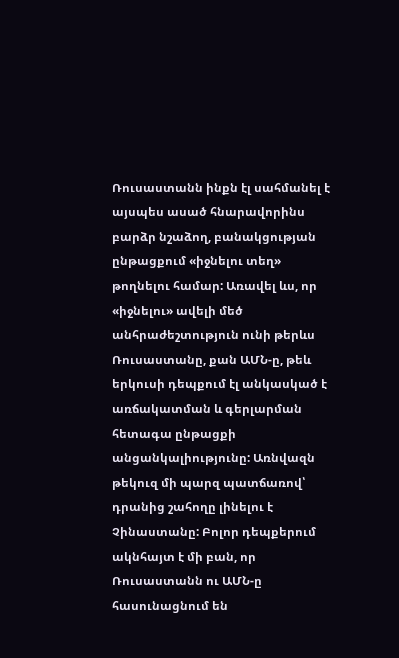Ռուսաստանն ինքն էլ սահմանել է այսպես ասած հնարավորինս բարձր նշաձող, բանակցության ընթացքում «իջնելու տեղ» թողնելու համար: Առավել ևս, որ «իջնելու» ավելի մեծ անհրաժեշտություն ունի թերևս Ռուսաստանը, քան ԱՄՆ-ը, թեև երկուսի դեպքում էլ անկասկած է առճակատման և գերլարման հետագա ընթացքի անցանկալիությունը: Առնվազն թեկուզ մի պարզ պատճառով՝ դրանից շահողը լինելու է Չինաստանը: Բոլոր դեպքերում ակնհայտ է մի բան, որ Ռուսաստանն ու ԱՄՆ-ը հասունացնում են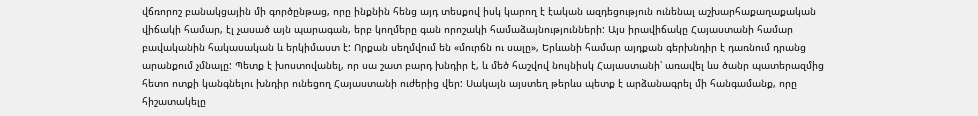վճռորոշ բանակցային մի գործընթաց, որը ինքնին հենց այդ տեսքով իսկ կարող է էական ազդեցություն ունենալ աշխարհաքաղաքական վիճակի համար, էլ չասած այն պարագան, երբ կողմերը գան որոշակի համաձայնությունների: Այս իրավիճակը Հայաստանի համար բավականին հակասական և երկիմաստ է: Որքան սեղմվում են «մուրճն ու սալը», Երևանի համար այդքան գերխնդիր է դառնում դրանց արանքում չմնալը: Պետք է խոստովանել, որ սա շատ բարդ խնդիր է, և մեծ հաշվով նույնիսկ Հայաստանի՝ առավել ևս ծանր պատերազմից հետո ոտքի կանգնելու խնդիր ունեցող Հայաստանի ուժերից վեր: Սակայն այստեղ թերևս պետք է արձանագրել մի հանգամանք, որը հիշատակելը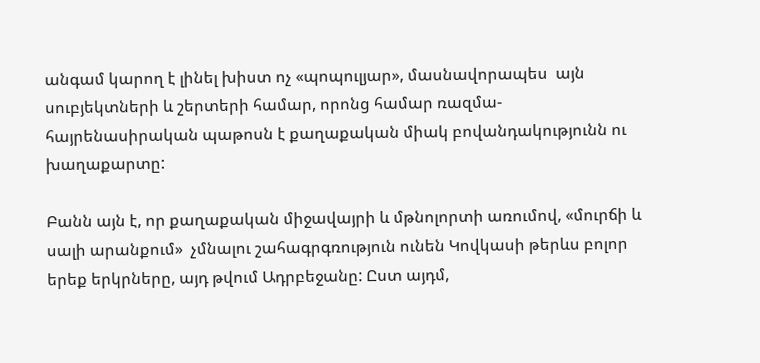անգամ կարող է լինել խիստ ոչ «պոպուլյար», մասնավորապես  այն սուբյեկտների և շերտերի համար, որոնց համար ռազմա-հայրենասիրական պաթոսն է քաղաքական միակ բովանդակությունն ու խաղաքարտը:

Բանն այն է, որ քաղաքական միջավայրի և մթնոլորտի առումով, «մուրճի և սալի արանքում»  չմնալու շահագրգռություն ունեն Կովկասի թերևս բոլոր երեք երկրները, այդ թվում Ադրբեջանը: Ըստ այդմ,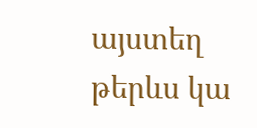այստեղ թերևս կա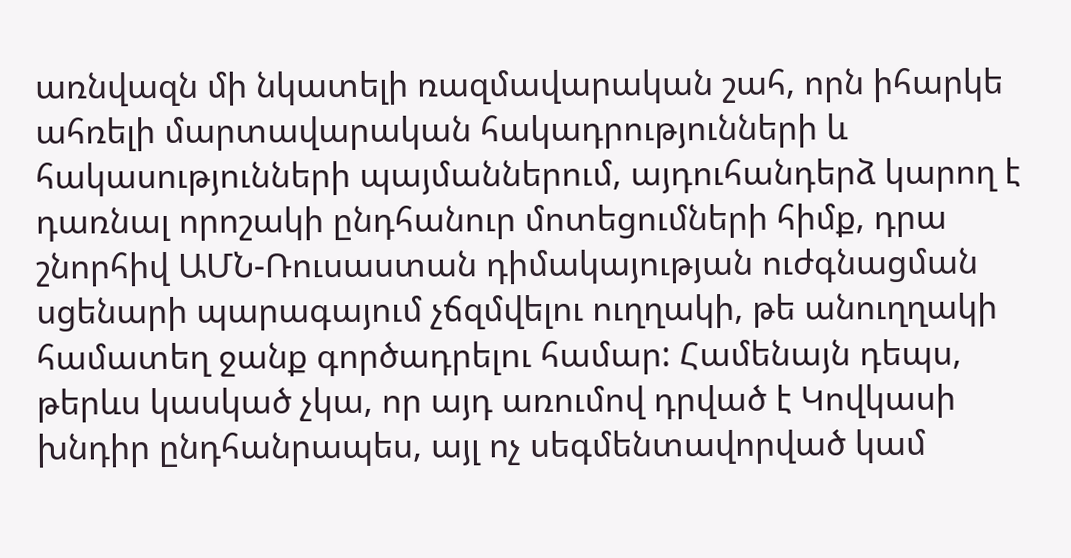առնվազն մի նկատելի ռազմավարական շահ, որն իհարկե ահռելի մարտավարական հակադրությունների և հակասությունների պայմաններում, այդուհանդերձ կարող է դառնալ որոշակի ընդհանուր մոտեցումների հիմք, դրա շնորհիվ ԱՄՆ-Ռուսաստան դիմակայության ուժգնացման սցենարի պարագայում չճզմվելու ուղղակի, թե անուղղակի համատեղ ջանք գործադրելու համար: Համենայն դեպս, թերևս կասկած չկա, որ այդ առումով դրված է Կովկասի խնդիր ընդհանրապես, այլ ոչ սեգմենտավորված կամ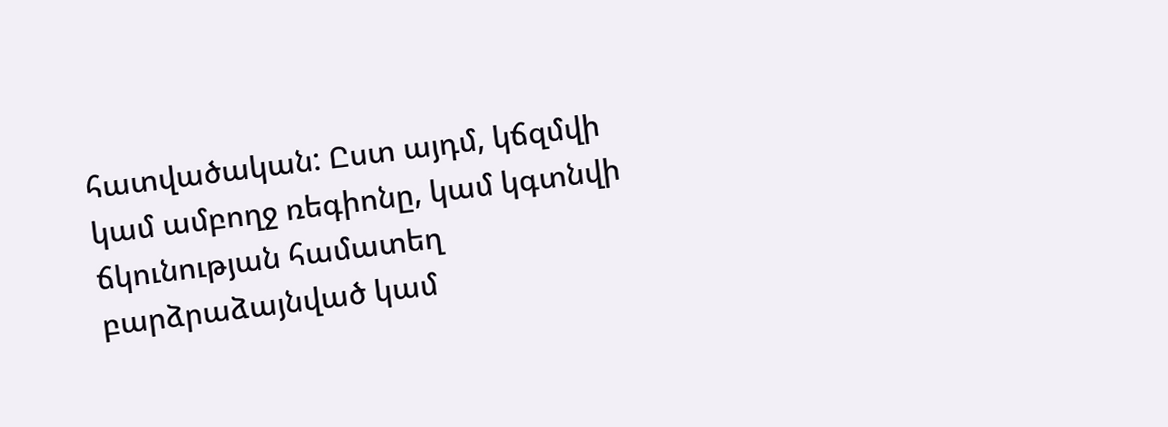հատվածական: Ըստ այդմ, կճզմվի կամ ամբողջ ռեգիոնը, կամ կգտնվի ճկունության համատեղ բարձրաձայնված կամ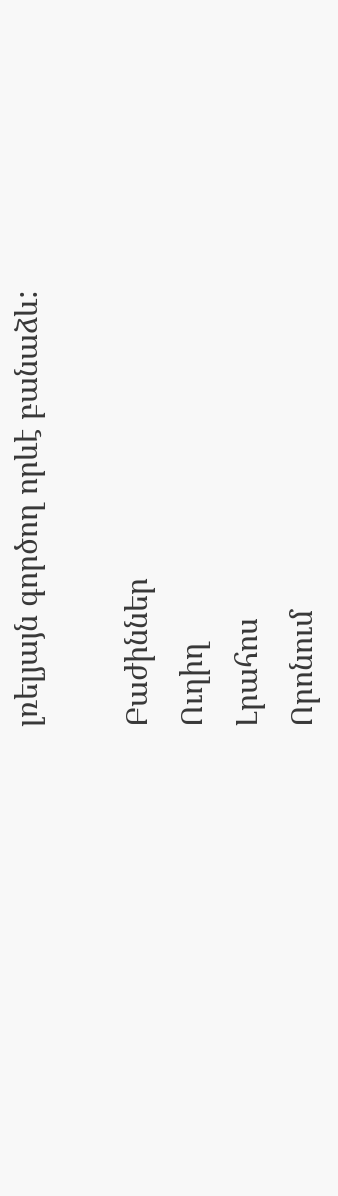լռելյայն գործող որևէ բանաձև:

Բաժիններ
Ուղիղ
Լրահոս
Որոնում